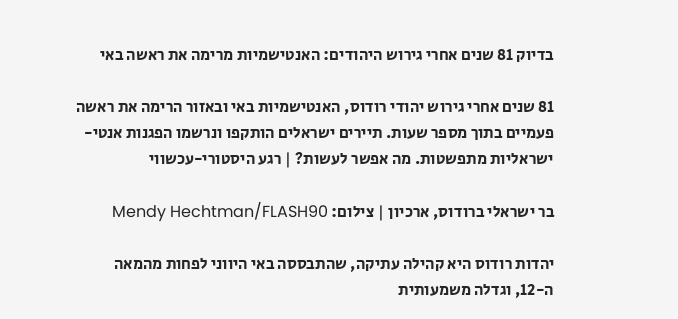בדיוק 81 שנים אחרי גירוש היהודים: האנטישמיות מרימה את ראשה באי

81 שנים אחרי גירוש יהודי רודוס, האנטישמיות באי ובאזור הרימה את ראשה פעמיים בתוך מספר שעות. תיירים ישראלים הותקפו ונרשמו הפגנות אנטי-ישראליות מתפשטות. מה אפשר לעשות? | רגע היסטורי-עכשווי

בר ישראלי ברודוס, ארכיון | צילום: Mendy Hechtman/FLASH90

יהדות רודוס היא קהילה עתיקה, שהתבססה באי היווני לפחות מהמאה ה-12, וגדלה משמעותית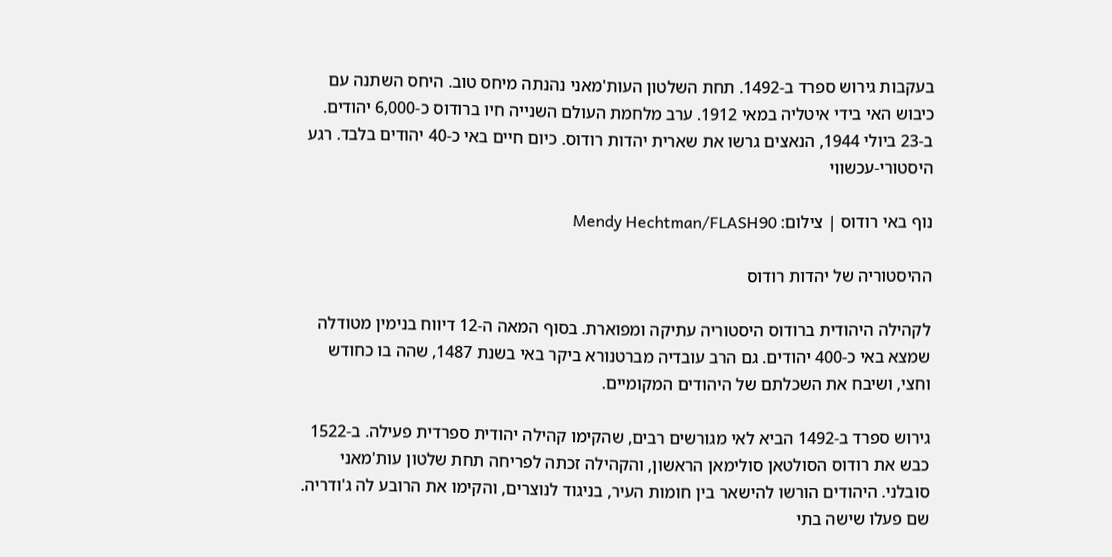בעקבות גירוש ספרד ב-1492. תחת השלטון העות'מאני נהנתה מיחס טוב. היחס השתנה עם כיבוש האי בידי איטליה במאי 1912. ערב מלחמת העולם השנייה חיו ברודוס כ-6,000 יהודים. ב-23 ביולי 1944, הנאצים גרשו את שארית יהדות רודוס. כיום חיים באי כ-40 יהודים בלבד. רגע היסטורי-עכשווי

נוף באי רודוס | צילום: Mendy Hechtman/FLASH90

ההיסטוריה של יהדות רודוס

לקהילה היהודית ברודוס היסטוריה עתיקה ומפוארת. בסוף המאה ה-12 דיווח בנימין מטודלה שמצא באי כ-400 יהודים. גם הרב עובדיה מברטנורא ביקר באי בשנת 1487, שהה בו כחודש וחצי, ושיבח את השכלתם של היהודים המקומיים.

גירוש ספרד ב-1492 הביא לאי מגורשים רבים, שהקימו קהילה יהודית ספרדית פעילה. ב-1522 כבש את רודוס הסולטאן סולימאן הראשון, והקהילה זכתה לפריחה תחת שלטון עות'מאני סובלני. היהודים הורשו להישאר בין חומות העיר, בניגוד לנוצרים, והקימו את הרובע לה ג'ודריה. שם פעלו שישה בתי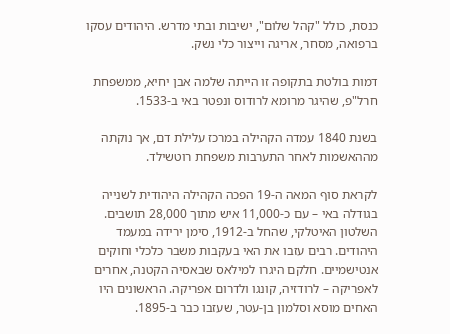כנסת, כולל "קהל שלום", ישיבות ובתי מדרש. היהודים עסקו ברפואה, מסחר, אריגה וייצור כלי נשק.

דמות בולטת בתקופה זו הייתה שלמה אבן יחיא, ממשפחת חרל"פ, שהיגר מרומא לרודוס ונפטר באי ב-1533.

בשנת 1840 עמדה הקהילה במרכז עלילת דם, אך נוקתה מההאשמות לאחר התערבות משפחת רוטשילד.

לקראת סוף המאה ה-19 הפכה הקהילה היהודית לשנייה בגודלה באי – עם כ-11,000 איש מתוך 28,000 תושבים. השלטון האיטלקי, שהחל ב-1912, סימן ירידה במעמד היהודים. רבים עזבו את האי בעקבות משבר כלכלי וחוקים אנטישמיים. חלקם היגרו למילאס שבאסיה הקטנה, אחרים לאפריקה – לרודזיה, קונגו ולדרום אפריקה. הראשונים היו האחים מוסא וסלמון בן-עטר, שעזבו כבר ב-1895.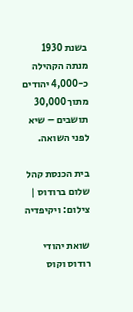בשנת 1930 מנתה הקהילה כ-4,000 יהודים מתוך 30,000 תושבים – שיא לפני השואה.

בית הכנסת קהל שלום ברודוס | צילום: ויקיפדיה

שואת יהודי רודוס וקוס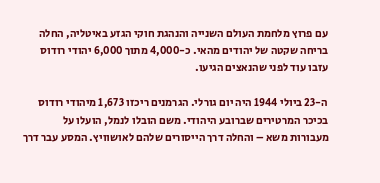עם פרוץ מלחמת העולם השנייה והנהגת חוקי הגזע באיטליה, החלה בריחה שקטה של יהודים מהאי. כ-4,000 מתוך 6,000 יהודי רודוס עזבו עוד לפני שהנאצים הגיעו.

ה-23 ביולי 1944 היה יום גורלי. הגרמנים ריכזו 1,673 מיהודי רודוס בכיכר המרטירים שברובע היהודי. משם הובלו לנמל, הועלו על מעבורות משא – והחלה דרך הייסורים שלהם לאושוויץ. המסע עבר דרך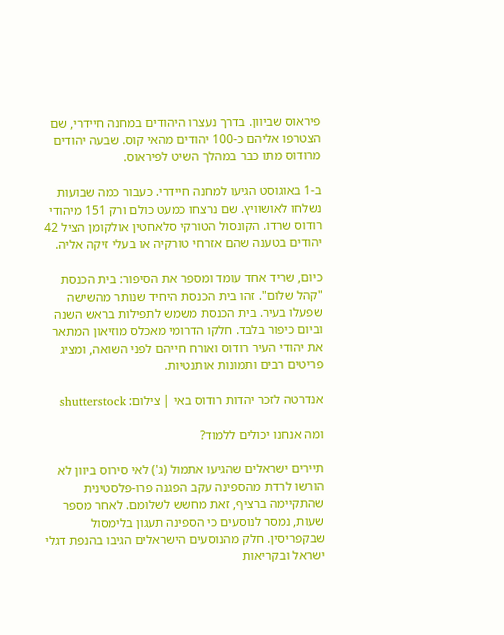פיראוס שביוון. בדרך נעצרו היהודים במחנה חיידרי, שם הצטרפו אליהם כ-100 יהודים מהאי קוס. שבעה יהודים מרודוס מתו כבר במהלך השיט לפיראוס.

ב-1 באוגוסט הגיעו למחנה חיידרי. כעבור כמה שבועות נשלחו לאושוויץ. שם נרצחו כמעט כולם ורק 151 מיהודי רודוס שרדו. הקונסול הטורקי סלאחטין אולקומן הציל 42 יהודים בטענה שהם אזרחי טורקיה או בעלי זיקה אליה.

כיום, שריד אחד עומד ומספר את הסיפור: בית הכנסת "קהל שלום". זהו בית הכנסת היחיד שנותר מהשישה שפעלו בעיר. בית הכנסת משמש לתפילות בראש השנה וביום כיפור בלבד. חלקו הדרומי מאכלס מוזיאון המתאר את יהודי העיר רודוס ואורח חייהם לפני השואה, ומציג פריטים רבים ותמונות אותנטיות.

אנדרטה לזכר יהדות רודוס באי | צילום: shutterstock

ומה אנחנו יכולים ללמוד?

תיירים ישראלים שהגיעו אתמול (ג') לאי סירוס ביוון לא הורשו לרדת מהספינה עקב הפגנה פרו-פלסטינית שהתקיימה ברציף, זאת מחשש לשלומם. לאחר מספר שעות, נמסר לנוסעים כי הספינה תעגון בלימסול שבקפריסין. חלק מהנוסעים הישראלים הגיבו בהנפת דגלי ישראל ובקריאות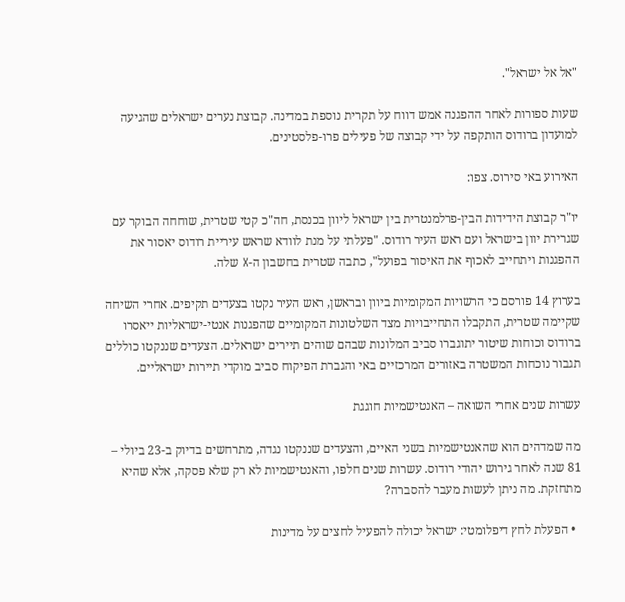"אל אל ישראל".

שעות ספורות לאחר ההפגנה אמש דווח על תקרית נוספת במדינה. קבוצת נערים ישראלים שהגיעה למועדון ברודוס הותקפה על ידי קבוצה של פעילים פרו-פלסטינים.

האירוע באי סירוס. צפו:

יו"ר קבוצת הידידות הבין-פרלמנטרית בין ישראל ליוון בכנסת, חה"כ קטי שטרית, שוחחה הבוקר עם שגרירת יוון בישראל ועם ראש העיר רודוס. "פעלתי על מנת לוודא שראש עיריית רודוס יאסור את ההפגנות ויתחייב לאכוף את האיסור בפועל", כתבה שטרית בחשבון ה-X שלה.

בערוץ 14 פורסם כי הרשויות המקומיות ביוון ובראשן, ראש העיר נקטו בצעדים תקיפים. אחרי השיחה שקיימה שטרית, התקבלו התחייבויות מצד השלטונות המקומיים שהפגנות אנטי-ישראליות ייאסרו ברודוס וכוחות שיטור יתוגברו סביב המלונות שבהם שוהים תיירים ישראלים. הצעדים שננקטו כוללים תגבור נוכחות המשטרה באזורים המרכזיים באי והגברת הפיקוח סביב מוקדי תיירות ישראליים.

עשרות שנים אחרי השואה – האנטישמיות חוגגת

מה שמדהים הוא שהאנטישמיות בשני האיים, והצעדים שננקטו נגדה, מתרחשים בדיוק ב-23 ביולי – 81 שנה לאחר גירוש יהודי רודוס. עשרות שנים חלפו, והאנטישמיות לא רק שלא פסקה, אלא שהיא מתחזקת. מה ניתן לעשות מעבר להסברה?

  • הפעלת לחץ דיפלומטי: ישראל יכולה להפעיל לחצים על מדינות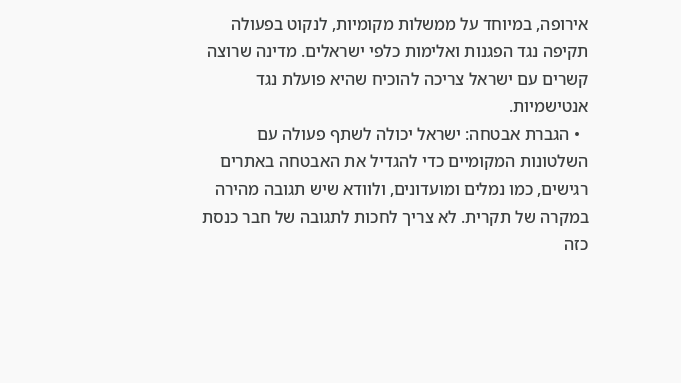אירופה, במיוחד על ממשלות מקומיות, לנקוט בפעולה תקיפה נגד הפגנות ואלימות כלפי ישראלים. מדינה שרוצה קשרים עם ישראל צריכה להוכיח שהיא פועלת נגד אנטישמיות.
  • הגברת אבטחה: ישראל יכולה לשתף פעולה עם השלטונות המקומיים כדי להגדיל את האבטחה באתרים רגישים, כמו נמלים ומועדונים, ולוודא שיש תגובה מהירה במקרה של תקרית. לא צריך לחכות לתגובה של חבר כנסת כזה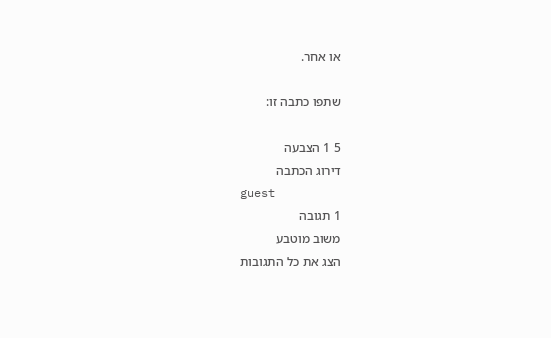או אחר.

שתפו כתבה זו:

5 1 הצבעה
דירוג הכתבה
guest
1 תגובה
משוב מוטבע
הצג את כל התגובות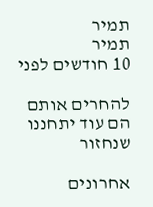תמיר
תמיר
10 חודשים לפני

להחרים אותם הם עוד יתחננו שנחזור

אחרונים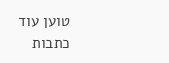טוען עוד כתבות